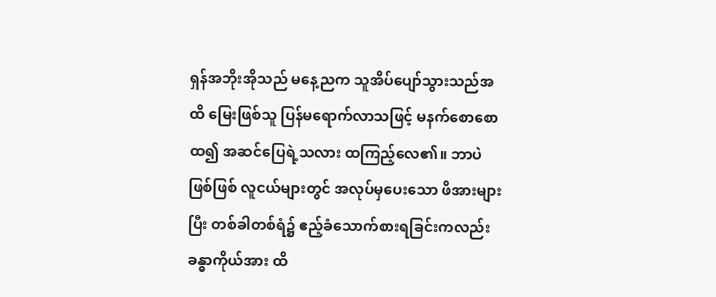ရှန်အဘိုးအိုသည် မနေ့ညက သူအိပ်ပျော်သွားသည်အထိ မြေးဖြစ်သူ ပြန်မရောက်လာသဖြင့် မနက်စောစောထ၍ အဆင်ပြေရဲ့သလား ထကြည့်လေ၏။ ဘာပဲဖြစ်ဖြစ် လူငယ်များတွင် အလုပ်မှပေးသော ဖိအားများပြီး တစ်ခါတစ်ရံ၌ ဧည့်ခံသောက်စားရခြင်းကလည်း ခန္ဓာကိုယ်အား ထိ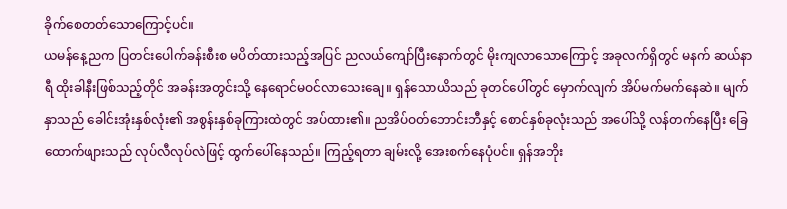ခိုက်စေတတ်သောကြောင့်ပင်။
ယမန်နေ့ညက ပြတင်းပေါက်ခန်းစီးစ မပိတ်ထားသည့်အပြင် ညလယ်ကျော်ပြီးနောက်တွင် မိုးကျလာသောကြောင့် အခုလက်ရှိတွင် မနက် ဆယ်နာရီ ထိုးခါနီးဖြစ်သည့်တိုင် အခန်းအတွင်းသို့ နေရောင်မဝင်လာသေးချေ။ ရှန်သောယိသည် ခုတင်ပေါ်တွင် မှောက်လျက် အိပ်မက်မက်နေဆဲ။ မျက်နှာသည် ခေါင်းအုံးနှစ်လုံး၏ အစွန်းနှစ်ခုကြားထဲတွင် အပ်ထား၏။ ညအိပ်ဝတ်ဘောင်းဘီနှင့် စောင်နှစ်ခုလုံးသည် အပေါ်သို့ လန်တက်နေပြီး ခြေထောက်ဖျားသည် လုပ်လီလုပ်လဲဖြင့် ထွက်ပေါ်နေသည်။ ကြည့်ရတာ ချမ်းလို့ အေးစက်နေပုံပင်။ ရှန်အဘိုး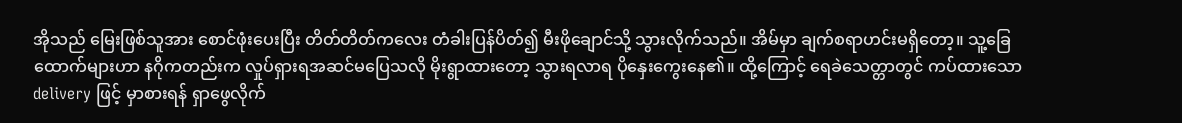အိုသည် မြေးဖြစ်သူအား စောင်ဖုံးပေးပြီး တိတ်တိတ်ကလေး တံခါးပြန်ပိတ်၍ မီးဖိုချောင်သို့ သွားလိုက်သည်။ အိမ်မှာ ချက်စရာဟင်းမရှိတော့။ သူ့ခြေထောက်များဟာ နဂိုကတည်းက လှုပ်ရှားရအဆင်မပြေသလို မိုးရွာထားတော့ သွားရလာရ ပိုနှေးကွေးနေ၏။ ထို့ကြောင့် ရေခဲသေတ္တာတွင် ကပ်ထားသော delivery ဖြင့် မှာစားရန် ရှာဖွေလိုက်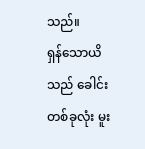သည်။
ရှန်သောယိသည် ခေါင်းတစ်ခုလုံး မူး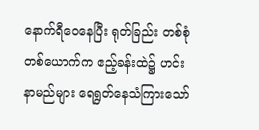နောက်ရီဝေနေပြီး ရုတ်ခြည်း တစ်စုံတစ်ယောက်က ဧည့်ခန်းထဲ၌ ဟင်းနာမည်များ ရေရွတ်နေသံကြားသော်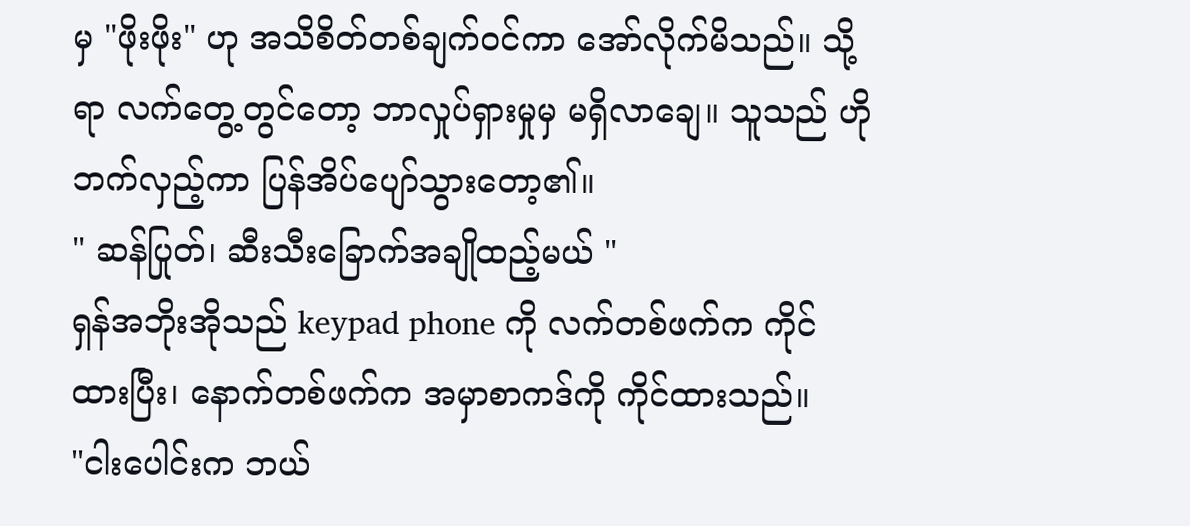မှ "ဖိုးဖိုး" ဟု အသိစိတ်တစ်ချက်ဝင်ကာ အော်လိုက်မိသည်။ သို့ရာ လက်တွေ့တွင်တော့ ဘာလှုပ်ရှားမှုမှ မရှိလာချေ။ သူသည် ဟိုဘက်လှည့်ကာ ပြန်အိပ်ပျော်သွားတော့၏။
" ဆန်ပြုတ်၊ ဆီးသီးခြောက်အချိုထည့်မယ် "
ရှန်အဘိုးအိုသည် keypad phone ကို လက်တစ်ဖက်က ကိုင်ထားပြီး၊ နောက်တစ်ဖက်က အမှာစာကဒ်ကို ကိုင်ထားသည်။
"ငါးပေါင်းက ဘယ်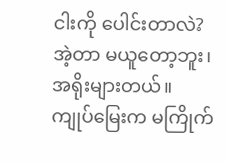ငါးကို ပေါင်းတာလဲ? အဲ့တာ မယူတော့ဘူး၊ အရိုးများတယ်။ ကျုပ်မြေးက မကြိုက်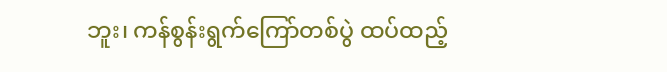ဘူး၊ ကန်စွန်းရွက်ကြော်တစ်ပွဲ ထပ်ထည့်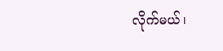လိုက်မယ်၊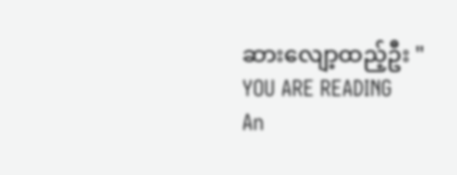ဆားလျော့ထည့်ဦး "
YOU ARE READING
An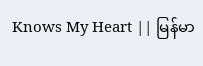Knows My Heart || မြန်မာ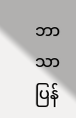ဘာသာပြန်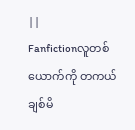||
Fanfictionလူတစ်ယောက်ကို တကယ် ချစ်မိ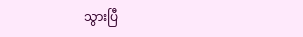သွားပြီ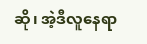ဆို၊ အဲ့ဒီလူနေရာ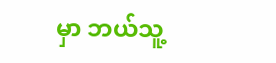မှာ ဘယ်သူ့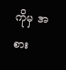ကိုမှ အစား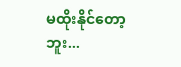မထိုးနိုင်တော့ဘူး...